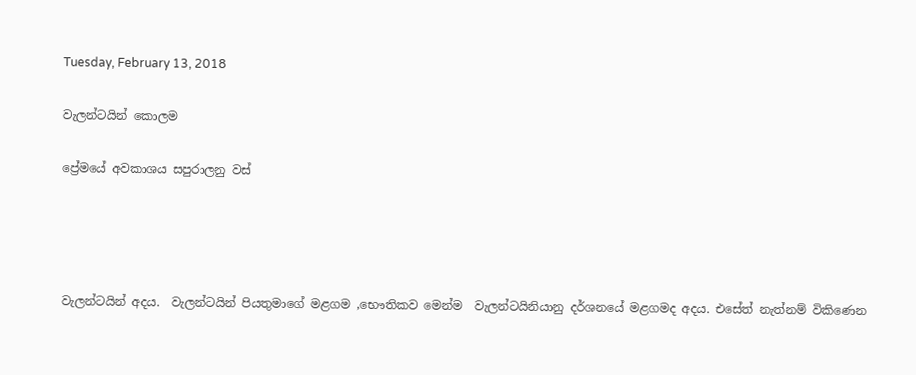Tuesday, February 13, 2018

වැලන්ටයින් කොලම

ප්‍රේමයේ අවකාශය සපුරාලනු වස්




වැලන්ටයින් අදය.  වැලන්ටයින් පියතුමාගේ මළගම ,භෞතිකව මෙන්ම  වැලන්ටයිනියානු දර්ශනයේ මළගමද අදය. එසේත් නැත්නම් විකිණෙන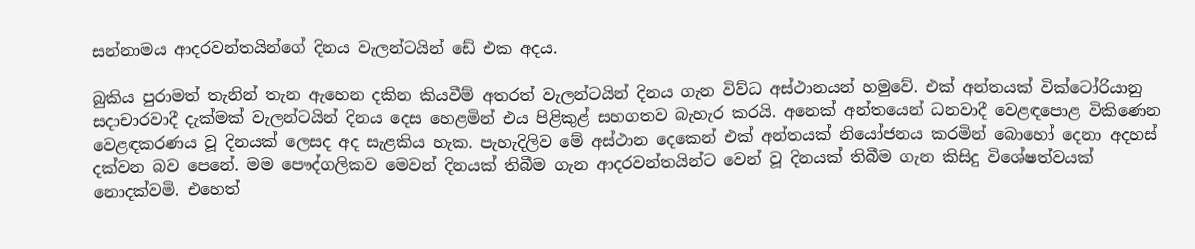සන්නාමය ආදරවන්තයින්ගේ දිනය වැලන්ටයින් ඩේ එක අදය.

බුකිය පුරාමත් තැනින් තැන ඇහෙන දකින කියවීම් අතරත් වැලන්ටයින් දිනය ගැන විව්ධ අස්ථානයන් හමුවේ. එක් අන්තයක් වික්ටෝරියානු සදාචාරවාදී දැක්මක් වැලන්ටයින් දිනය දෙස හෙළමින් එය පිළිකුළ් සහගතව බැහැර කරයි. අනෙක් අන්තයෙන් ධනවාදී වෙළඳපොළ විකිණෙන වෙළඳකරණය වූ දිනයක් ලෙසද අද සැළකිය හැක. පැහැදිලිව මේ අස්ථාන දෙකෙන් එක් අන්තයක් නියෝජනය කරමින් බොහෝ දෙනා අදහස් දක්වන බව පෙනේ. මම පෞද්ගලිකව මෙවන් දිනයක් තිබීම ගැන ආදරවන්තයින්ට වෙන් වූ දිනයක් තිබීම ගැන කිසිදු විශේෂත්වයක් නොදක්වමි. එහෙත්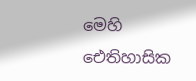මෙහි ඓතිහාසික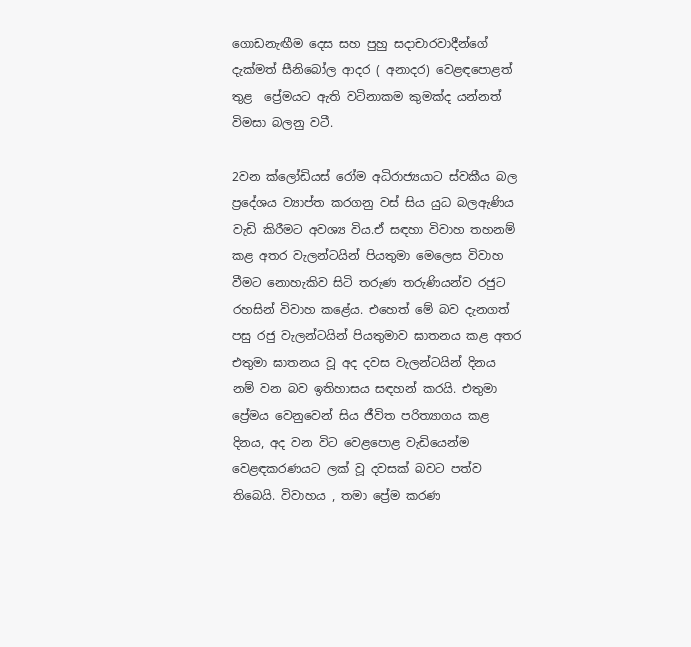ගොඩනැඟීම දෙස සහ පුහු සදාචාරවාදීන්ගේ දැක්මත් සීනිබෝල ආදර ( අනාදර) වෙළඳපොළත් තුළ  ප්‍රේමයට ඇති වටිනාකම කුමක්ද යන්නත් විමසා බලනු වටී.

2වන ක්ලෝඩියස් රෝම අධිරාජ්‍යයාට ස්වකීය බල ප්‍රදේශය ව්‍යාප්ත කරගනු වස් සිය යුධ බලඇණිය වැඩි කිරීමට අවශ්‍ය විය.ඒ සඳහා විවාහ තහනම් කළ අතර වැලන්ටයින් පියතුමා මෙලෙස විවාහ වීමට නොහැකිව සිටි තරුණ තරුණියන්ව රජුට රහසින් විවාහ කළේය. එහෙත් මේ බව දැනගත් පසු රජු වැලන්ටයින් පියතුමාව ඝාතනය කළ අතර එතුමා ඝාතනය වූ අද දවස වැලන්ටයින් දිනය නම් වන බව ඉතිහාසය සඳහන් කරයි. එතුමා ප්‍රේමය වෙනුවෙන් සිය ජීවිත පරිත්‍යාගය කළ දිනය, අද වන විට වෙළපොළ වැඩියෙන්ම වෙළඳකරණයට ලක් වූ දවසක් බවට පත්ව තිබෙයි. විවාහය , තමා ප්‍රේම කරණ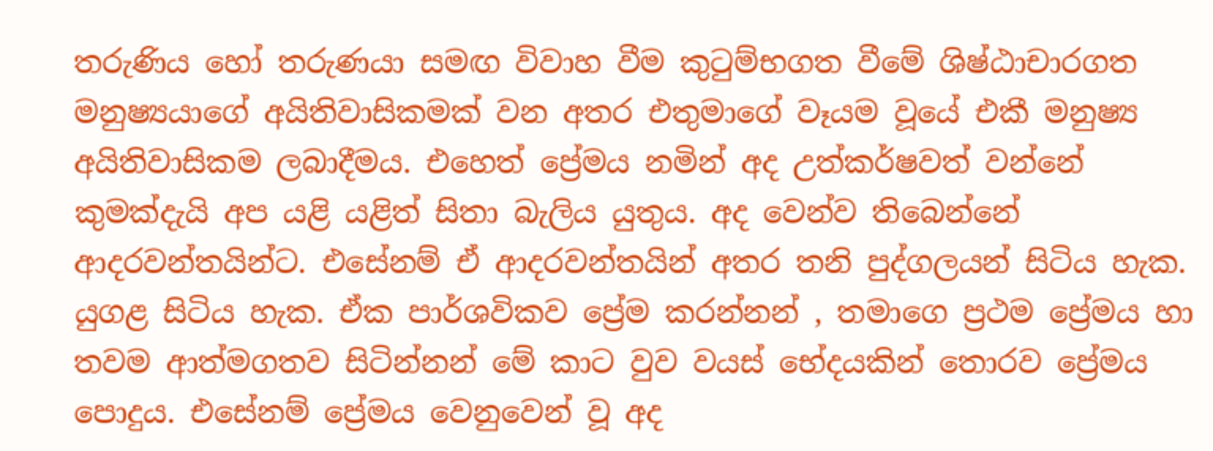තරුණිය හෝ තරුණයා සමඟ විවාහ වීම කුටුම්භගත වීමේ ශිෂ්ඨාචාරගත මනුෂ්‍යයාගේ අයිතිවාසිකමක් වන අතර එතුමාගේ වෑයම වූයේ එකී මනුෂ්‍ය අයිතිවාසිකම ලබාදීමය. එහෙත් ප්‍රේමය නමින් අද උත්කර්ෂවත් වන්නේ කුමක්දැයි අප යළි යළිත් සිතා බැලිය යුතුය. අද වෙන්ව තිබෙන්නේ ආදරවන්තයින්ට. එසේනම් ඒ ආදරවන්තයින් අතර තනි පුද්ගලයන් සිටිය හැක. යුගළ සිටිය හැක. ඒක පාර්ශවිකව ප්‍රේම කරන්නන් , තමාගෙ ප්‍රථම ප්‍රේමය හා තවම ආත්මගතව සිටින්නන් මේ කාට වුව වයස් භේදයකින් තොරව ප්‍රේමය පොදුය. එසේනම් ප්‍රේමය වෙනුවෙන් වූ අද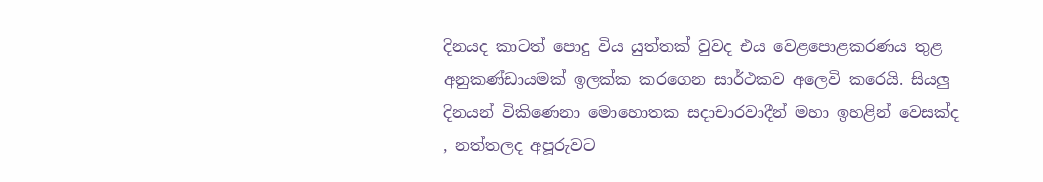දිනයද කාටත් පොදු විය යුත්තක් වුවද එය වෙළපොළකරණය තුළ අනුකණ්ඩායමක් ඉලක්ක කරගෙන සාර්ථකව අලෙවි කරෙයි. සියලු දිනයන් විකිණෙනා මොහොතක සදාචාරවාදීන් මහා ඉහළින් වෙසක්ද , නත්තලද අපූරුවට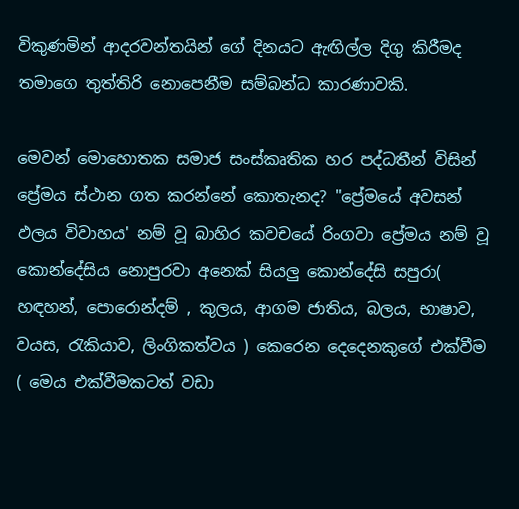විකුණමින් ආදරවන්තයින් ගේ දිනයට ඇඟිල්ල දිගු කිරීමද තමාගෙ තුත්තිරි නොපෙනීම සම්බන්ධ කාරණාවකි.

මෙවන් මොහොතක සමාජ සංස්කෘතික හර පද්ධතීන් විසින් ප්‍රේමය ස්ථාන ගත කරන්නේ කොතැනද? "ප්‍රේමයේ අවසන් ඵලය විවාහය' නම් වූ බාහිර කවචයේ රිංගවා ප්‍රේමය නම් වූ කොන්දේසිය නොපුරවා අනෙක් සියලු කොන්දේසි සපුරා( හඳහන්, පොරොන්දම් , කුලය, ආගම ජාතිය, බලය, භාෂාව, වයස, රැකියාව, ලිංගිකත්වය ) කෙරෙන දෙදෙනකුගේ එක්වීම ( මෙය එක්වීමකටත් වඩා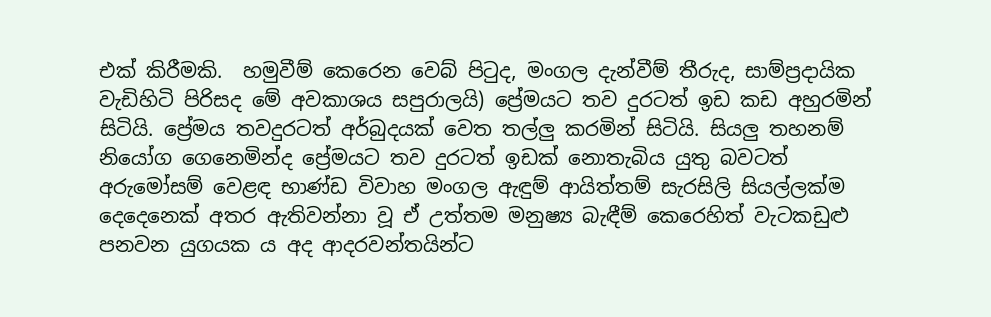එක් කිරීමකි.  හමුවීම් කෙරෙන වෙබ් පිටුද, මංගල දැන්වීම් තීරුද, සාම්ප්‍රදායික වැඩිහිටි පිරිසද මේ අවකාශය සපුරාලයි) ප්‍රේමයට තව දුරටත් ඉඩ කඩ අහුරමින් සිටියි. ප්‍රේමය තවදුරටත් අර්බුදයක් වෙත තල්ලු කරමින් සිටියි. සියලු තහනම් නියෝග ගෙනෙමින්ද ප්‍රේමයට තව දුරටත් ඉඩක් නොතැබිය යුතු බවටත් අරුමෝසම් වෙළඳ භාණ්ඩ විවාහ මංගල ඇඳුම් ආයිත්තම් සැරසිලි සියල්ලක්ම දෙදෙනෙක් අතර ඇතිවන්නා වූ ඒ උත්තම මනුෂ්‍ය බැඳීම් කෙරෙහිත් වැටකඩුළු පනවන යුගයක ය අද ආදරවන්තයින්ට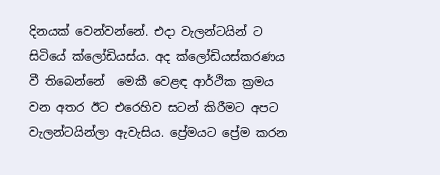දිනයක් වෙන්වන්නේ. එදා වැලන්ටයින් ට සිටියේ ක්ලෝඩියස්ය. අද ක්ලෝඩියස්කරණය වී තිබෙන්නේ  මෙකී වෙළඳ ආර්ථික ක්‍රමය වන අතර ඊට එරෙහිව සටන් කිරීමට අපට වැලන්ටයින්ලා ඇවැසිය. ප්‍රේමයට ප්‍රේම කරන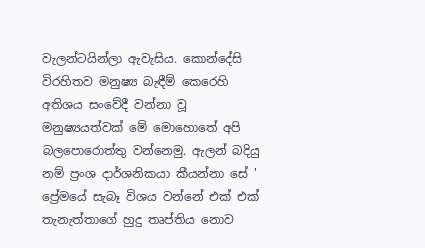වැලන්ටයින්ලා ඇවැසිය. කොන්දේසි විරහිතව මනුෂ්‍ය බැඳීම් කෙරෙහි අතිශය සංවේදී වන්නා වූ මනුෂ්‍යයත්වක් මේ මොහොතේ අපි බලපොරොත්තු වන්නෙමු. ඇලන් බදියු නම් ප්‍රංශ දාර්ශනිකයා කීයන්නා සේ ' ප්‍රේමයේ සැබෑ විශය වන්නේ එක් එක් තැනැත්තාගේ හුදු තෘප්තිය නොව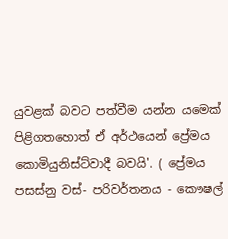යුවළක් බවට පත්වීම යන්න යමෙක් පිළිගතහොත් ඒ අර්ථයෙන් ප්‍රේමය කොමියුනිස්ට්වාදී බවයි'. ( ප්‍රේමය පසස්නු වස්- පරිවර්තනය - කෞෂල්‍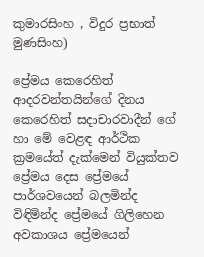කුමාරසිංහ , විදුර ප්‍රභාත් මුණසිංහ)

ප්‍රේමය කෙරෙහිත් ආදරවන්තයින්ගේ දිනය කෙරෙහිත් සදාචාරවාදීන් ගේ හා මේ වෙළඳ ආර්ථික ක්‍රමයේත් දැක්මෙන් වියුක්තව ප්‍රේමය දෙස ප්‍රේමයේ පාර්ශවයෙන් බලමින්ද විඳිමින්ද ප්‍රේමයේ ගිලිහෙන අවකාශය ප්‍රේමයෙන්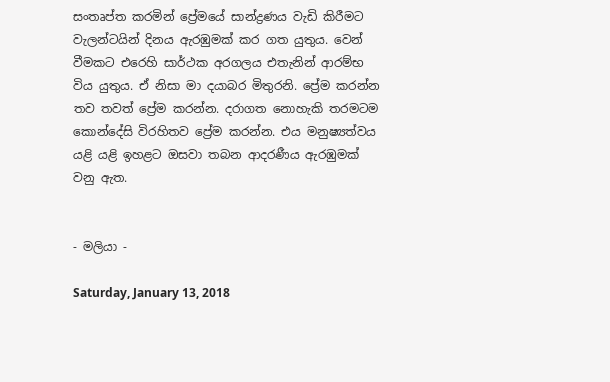සංතෘප්ත කරමින් ප්‍රේමයේ සාන්ද්‍රණය වැඩි කිරීමට වැලන්ටයින් දිනය ඇරඹුමක් කර ගත යුතුය. වෙන් වීමකට එරෙහි සාර්ථක අරගලය එතැනින් ආරම්භ විය යුතුය. ඒ නිසා මා දයාබර මිතුරනි. ප්‍රේම කරන්න තව තවත් ප්‍රේම කරන්න. දරාගත නොහැකි තරමටම කොන්දේසි විරහිතව ප්‍රේම කරන්න. එය මනුෂ්‍යත්වය යළි යළි ඉහළට ඔසවා තබන ආදරණීය ඇරඹුමක් වනු ඇත.


- මලියා -

Saturday, January 13, 2018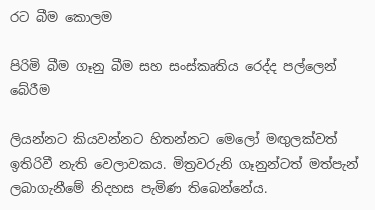රට බීම කොලම

පිරිමි බීම ගෑනු බීම සහ සංස්කෘතිය රෙද්ද පල්ලෙන් බේරීම

ලියන්නට කියවන්නට හිතන්නට මෙලෝ මඟුලක්වත් ඉතිරිවී නැති වෙලාවකය. මිත්‍රවරුනි ගෑනුන්ටත් මත්පැන් ලබාගැනීමේ නිදහස පැමිණ තිබෙන්නේය.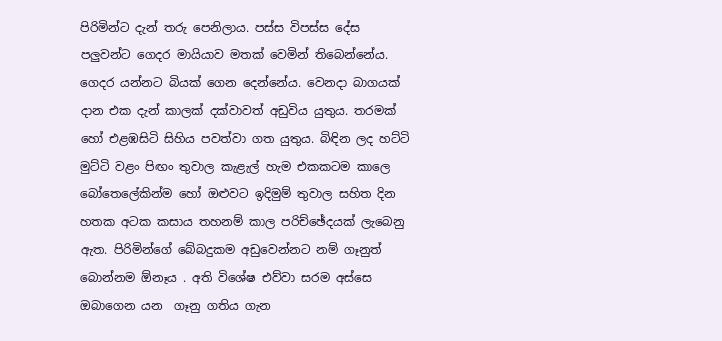පිරිමින්ට දැන් තරු පෙනිලාය. පස්ස විපස්ස දේස පලුවන්ට ගෙදර මායියාව මතක් වෙමින් තිබෙන්නේය. ගෙදර යන්නට බියක් ගෙන දෙන්නේය. වෙනදා බාගයක් දාන එක දැන් කාලක් දක්වාවත් අඩුවිය යුතුය. තරමක් හෝ එළඹසිටි සිහිය පවත්වා ගත යුතුය. බිඳින ලද හට්ටි මුට්ටි වළං පිඟං තුවාල කැළැල් හැම එකකටම කාලෙ බෝතෙලේකින්ම හෝ ඔළුවට ඉදිමුම් තුවාල සහිත දින හතක අටක කසාය තහනම් කාල පරිච්ඡේදයක් ලැබෙනු ඇත. පිරිමින්ගේ බේබදුකම අඩුවෙන්නට නම් ගෑනුත් බොන්නම ඕනෑය . අති විශේෂ එව්වා සරම අස්සෙ ඔබාගෙන යන  ගෑනු ගතිය ගැන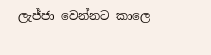ලැජ්ජා වෙන්නට කාලෙ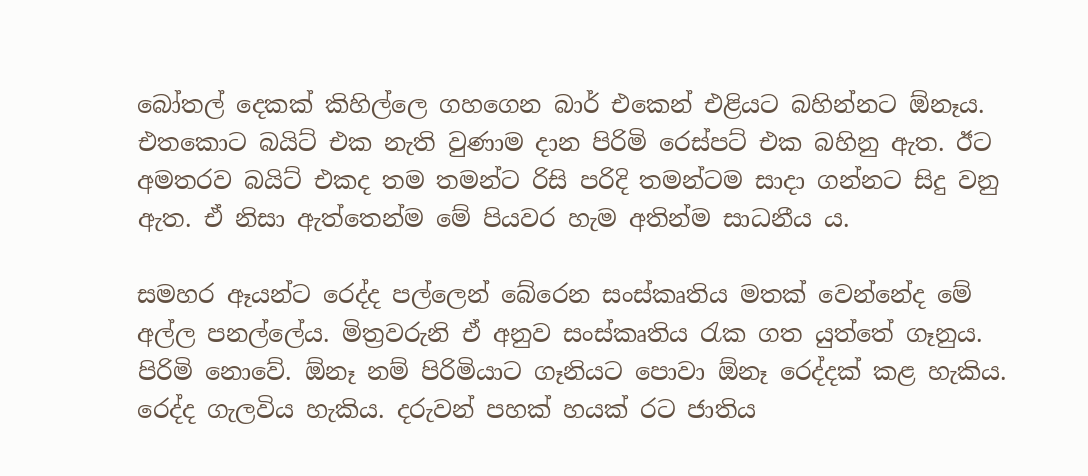බෝතල් දෙකක් කිහිල්ලෙ ගහගෙන බාර් එකෙන් එළියට බහින්නට ඕනෑය. එතකොට බයිට් එක නැති වුණාම දාන පිරිමි රෙස්පට් එක බහිනු ඇත. ඊට අමතරව බයිට් එකද තම තමන්ට රිසි පරිදි තමන්ටම සාදා ගන්නට සිදු වනු ඇත. ඒ නිසා ඇත්තෙන්ම මේ පියවර හැම අතින්ම සාධනීය ය.

සමහර ඈයන්ට රෙද්ද පල්ලෙන් බේරෙන සංස්කෘතිය මතක් වෙන්නේද මේ අල්ල පනල්ලේය. මිත්‍රවරුනි ඒ අනුව සංස්කෘතිය රැක ගත යුත්තේ ගෑනුය. පිරිමි නොවේ. ඕනෑ නම් පිරිමියාට ගෑනියට පොවා ඕනෑ රෙද්දක් කළ හැකිය. රෙද්ද ගැලවිය හැකිය. දරුවන් පහක් හයක් රට ජාතිය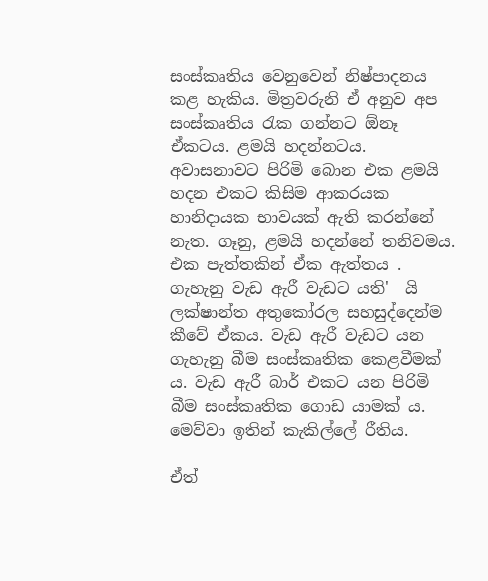සංස්කෘතිය වෙනුවෙන් නිෂ්පාදනය කළ හැකිය. මිත්‍රවරුනි ඒ අනුව අප සංස්කෘතිය රැක ගන්නට ඕනෑ ඒකටය. ළමයි හදන්නටය. අවාසනාවට පිරිමි බොන එක ළමයි හදන එකට කිසිම ආකරයක හානිදායක භාවයක් ඇති කරන්නේ නැත. ගෑනු, ළමයි හදන්නේ තනිවමය. එක පැත්තකින් ඒක ඇත්තය . ගැහැනු වැඩ ඇරී වැඩට යති'  යි ලක්ෂාන්ත අතුකෝරල සහසුද්දෙන්ම  කීවේ ඒකය. වැඩ ඇරී වැඩට යන ගැහැනු බීම සංස්කෘතික කෙළවීමක් ය. වැඩ ඇරී බාර් එකට යන පිරිමි බීම සංස්කෘතික ගොඩ යාමක් ය. මෙව්වා ඉතින් කැකිල්ලේ රීතිය.

ඒත්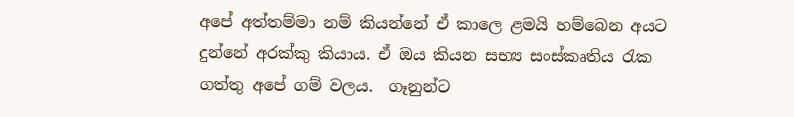අපේ අත්තම්මා නම් කියන්නේ ඒ කාලෙ ළමයි හම්බෙන අයට දුන්නේ අරක්කු කියාය. ඒ ඔය කියන සභ්‍ය සංස්කෘතිය රැක ගත්තු අපේ ගම් වලය.  ගෑනුන්ට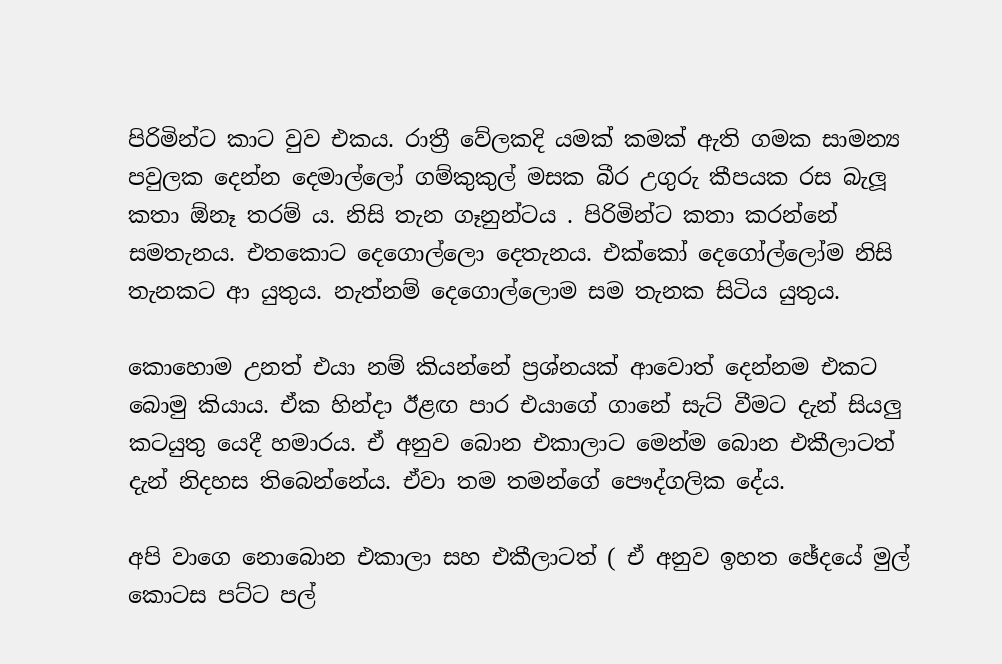පිරිමින්ට කාට වුව එකය. රාත්‍රී වේලකදි යමක් කමක් ඇති ගමක සාමන්‍ය පවුලක දෙන්න දෙමාල්ලෝ ගම්කුකුල් මසක බීර උගුරු කීපයක රස බැලූ කතා ඕනෑ තරම් ය. නිසි තැන ගෑනුන්ටය . පිරිමින්ට කතා කරන්නේ සමතැනය. එතකොට දෙගොල්ලො දෙතැනය. එක්කෝ දෙගෝල්ලෝම නිසි තැනකට ආ යුතුය. නැත්නම් දෙගොල්ලොම සම තැනක සිටිය යුතුය.

කොහොම උනත් එයා නම් කියන්නේ ප්‍රශ්නයක් ආවොත් දෙන්නම එකට බොමු කියාය. ඒක හින්දා ඊළඟ පාර එයාගේ ගානේ සැට් වීමට දැන් සියලු කටයුතු යෙදී හමාරය. ඒ අනුව බොන එකාලාට මෙන්ම බොන එකීලාටත් දැන් නිදහස තිබෙන්නේය. ඒවා තම තමන්ගේ පෞද්ගලික දේය.

අපි වාගෙ නොබොන එකාලා සහ එකීලාටත් ( ඒ අනුව ඉහත ඡේදයේ මුල් කොටස පට්ට පල්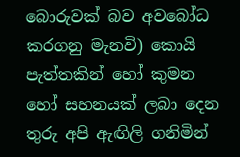බොරුවක් බව අවබෝධ කරගනු මැනවි) කොයි පැත්තකින් හෝ කුමන හෝ සහනයක් ලබා දෙන තුරු අපි ඇඟිලි ගනිමින්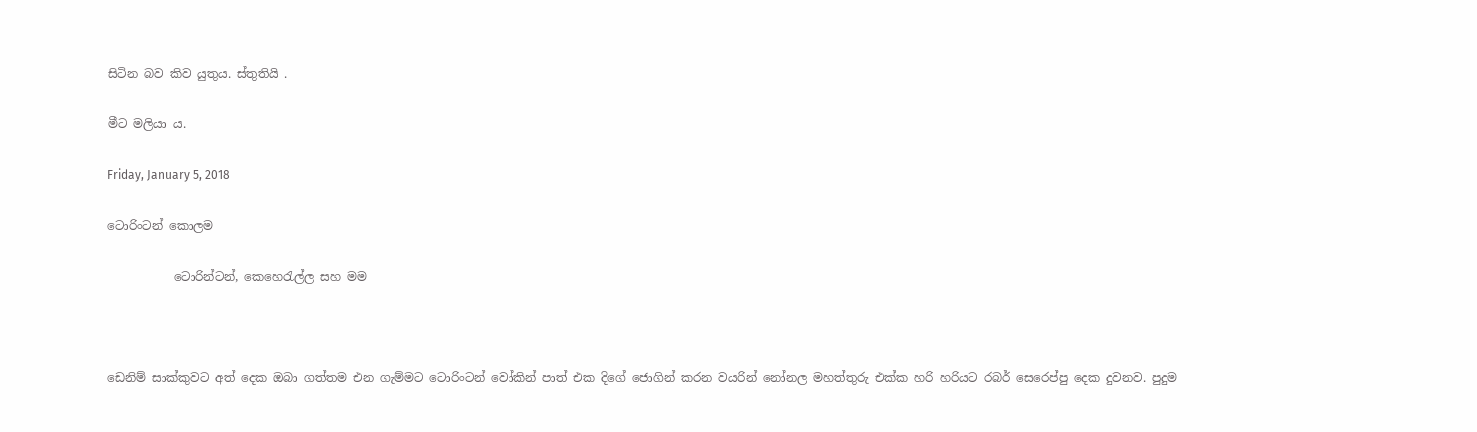සිටින බව කිව යුතුය. ස්තුතියි .

මීට මලියා ය.

Friday, January 5, 2018

ටොරිංටන් කොලම

           ටොරින්ටන්, කෙහෙරැල්ල සහ මම



ඩෙනිම් සාක්කුවට අත් දෙක ඔබා ගත්තම එන ගැම්මට ටොරිංටන් වෝකින් පාත් එක දිගේ ජොගින් කරන වයරින් නෝනල මහත්තුරු එක්ක හරි හරියට රබර් සෙරෙප්පු දෙක දුවනව. පුදුම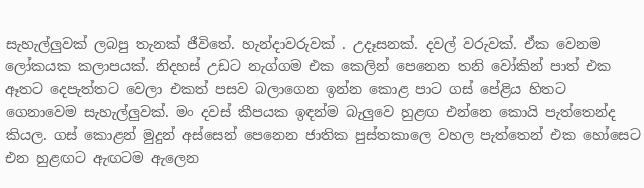සැහැල්ලුවක් ලබපු තැනක් ජීවිතේ. හැන්දාවරුවක් . උදෑසනක්. දවල් වරුවක්. ඒක වෙනම ලෝකයක කලාපයක්. නිදහස් උඩට නැග්ගම එක කෙලින් පෙනෙන තනි වෝකින් පාත් එක ඈතට දෙපැත්තට වෙලා එකත් පසව බලාගෙන ඉන්න කොළ පාට ගස් පේළිය හිතට ගෙනාවෙම සැහැල්ලුවක්. මං දවස් කීපයක ඉඳන්ම බැලුවෙ හුළඟ එන්නෙ කොයි පැත්තෙන්ද කියල. ගස් කොළන් මුදුන් අස්සෙන් පෙනෙන ජාතික පුස්තකාලෙ වහල පැත්තෙන් එක හෝසෙට එන හුළඟට ඇඟටම ඇලෙන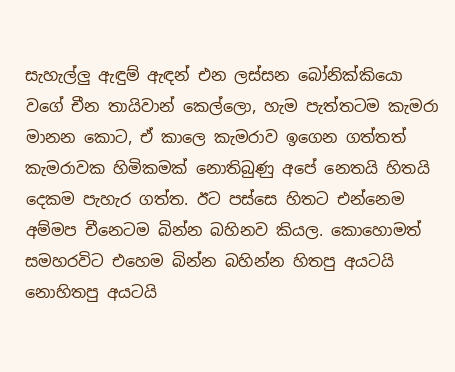සැහැල්ලු ඇඳුම් ඇඳන් එන ලස්සන බෝනික්කියො වගේ චීන තායිවාන් කෙල්ලො, හැම පැත්තටම කැමරා මානන කොට, ඒ කාලෙ කැමරාව ඉගෙන ගත්තත් කැමරාවක හිමිකමක් නොතිබුණු අපේ නෙතයි හිතයි දෙකම පැහැර ගත්ත. ඊට පස්සෙ හිතට එන්නෙම අම්මප චීනෙටම බින්න බහිනව කියල. කොහොමත් සමහරවිට එහෙම බින්න බහින්න හිතපු අයටයි නොහිතපු අයටයි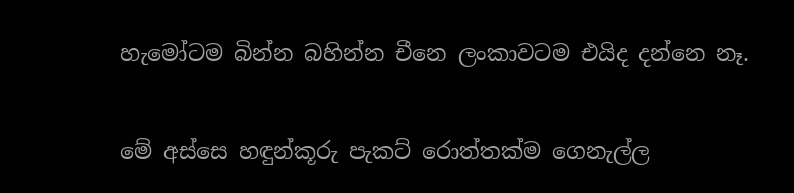හැමෝටම බින්න බහින්න චීනෙ ලංකාවටම එයිද දන්නෙ නෑ.

මේ අස්සෙ හඳුන්කූරු පැකට් රොත්තක්ම ගෙනැල්ල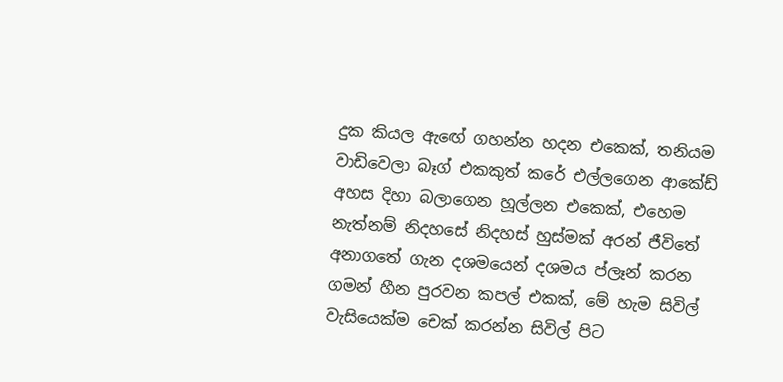දුක කියල ඇඟේ ගහන්න හදන එකෙක්, තනියම වාඩිවෙලා බෑග් එකකුත් කරේ එල්ලගෙන ආකේඩ් අහස දිහා බලාගෙන හූල්ලන එකෙක්, එහෙම නැත්නම් නිදහසේ නිදහස් හුස්මක් අරන් ජීවිතේ අනාගතේ ගැන දශමයෙන් දශමය ප්ලෑන් කරන ගමන් හීන පුරවන කපල් එකක්, මේ හැම සිවිල් වැසියෙක්ම චෙක් කරන්න සිවිල් පිට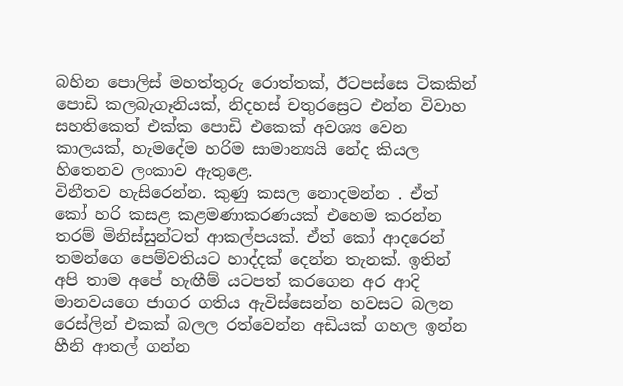බහින පොලිස් මහත්තුරු රොත්තක්, ඊටපස්සෙ ටිකකින් පොඩි කලබැගෑනියක්, නිදහස් චතුරස්‍රෙට එන්න විවාහ සහතිකෙත් එක්ක පොඩි එකෙක් අවශ්‍ය වෙන කාලයක්, හැමදේම හරිම සාමාන්‍යයි නේද කියල හිතෙනව ලංකාව ඇතුළෙ.
විනීතව හැසිරෙන්න. කුණු කසල නොදමන්න . ඒත් කෝ හරි කසළ කළමණාකරණයක් එහෙම කරන්න තරම් මිනිස්සුන්ටත් ආකල්පයක්. ඒත් කෝ ආදරෙන් තමන්ගෙ පෙම්වතියට හාද්දක් දෙන්න තැනක්. ඉතින් අපි තාම අපේ හැඟීම් යටපත් කරගෙන අර ආදි මානවයගෙ ජාගර ගතිය ඇවිස්සෙන්න හවසට බලන රෙස්ලින් එකක් බලල රත්වෙන්න අඩියක් ගහල ඉන්න හීනි ආතල් ගන්න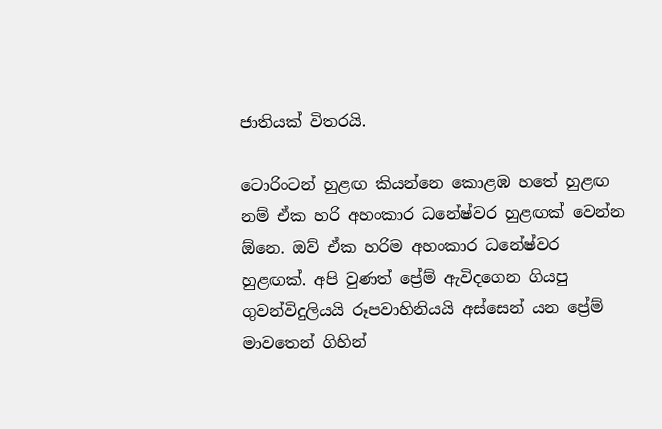ජාතියක් විතරයි.

ටොරිංටන් හුළඟ කියන්නෙ කොළඹ හතේ හුළඟ නම් ඒක හරි අහංකාර ධනේෂ්වර හුළඟක් වෙන්න ඕනෙ. ඔව් ඒක හරිම අහංකාර ධනේෂ්වර හුළඟක්. අපි වුණත් ප්‍රේම් ඇවිදගෙන ගියපු ගුවන්විදුලියයි රූපවාහිනියයි අස්සෙන් යන ප්‍රේම් මාවතෙන් ගිහින්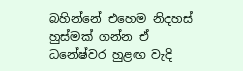බහින්නේ එහෙම නිදහස් හුස්මක් ගන්න ඒ ධනේෂ්වර හුළඟ වැදි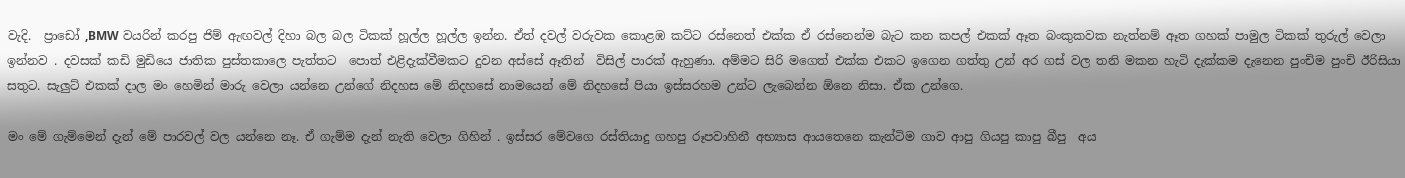වැදි.  ප්‍රාඩෝ ,BMW වයරින් කරපු ජිම් ඇඟවල් දිහා බල බල ටිකක් හූල්ල හූල්ල ඉන්න. ඒත් දවල් වරුවක කොළඹ කට්ට රස්නෙත් එක්ක ඒ රස්නෙන්ම බැට කන කපල් එකක් ඈත බංකුකවක නැත්නම් ඈත ගහක් පාමුල ටිකක් තුරුල් වෙලා ඉන්නව . දවසක් කඩි මුඩියෙ ජාතික පුස්තකාලෙ පැත්තට  පොත් එළිදැක්වීමකට දුවන අස්සේ ඈතින්  විසිල් පාරක් ඇහුණා. අම්මට සිරි මගෙත් එක්ක එකට ඉගෙන ගත්තු උන් අර ගස් වල තනි මකන හැටි දැක්කම දැනෙන පුංචිම පුංචි ඊරිසියා සතුට. සැලුට් එකක් දාල මං හෙමින් මාරු වෙලා යන්නෙ උන්ගේ නිදහස මේ නිදහසේ නාමයෙන් මේ නිදහසේ පියා ඉස්සරහම උන්ට ලැබෙන්න ඕනෙ නිසා. ඒක උන්ගෙ.

මං මේ ගැම්මෙන් දැන් මේ පාරවල් වල යන්නෙ නෑ. ඒ ගැම්ම දැන් නැති වෙලා ගිහින් . ඉස්සර මේවගෙ රස්තියාදු ගහපු රූපවාහිනී අභ්‍යාස ආයතෙනෙ කැන්ටිම ගාව ආපු ගියපු කාපු බීපු  අය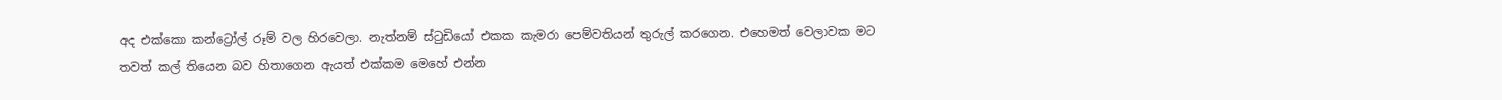අද එක්කො කන්ට්‍රෝල් රූම් වල හිරවෙලා. නැත්නම් ස්ටුඩියෝ එකක කැමරා පෙම්වතියන් තුරුල් කරගෙන. එහෙමත් වෙලාවක මට තවත් කල් තියෙන බව හිතාගෙන ඇයත් එක්කම මෙහේ එන්න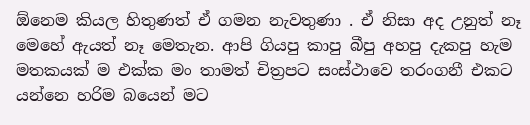ඕනෙම කියල හිතුණත් ඒ ගමන නැවතුණා . ඒ නිසා අද උනුත් නෑ මෙහේ ඇයත් නෑ මෙතැන. ආපි ගියපු කාපු බීපු අහපු දැකපු හැම මතකයක් ම එක්ක මං තාමත් චිත්‍රපට සංස්ථාවෙ තරංගනී එකට යන්නෙ හරිම බයෙන් මට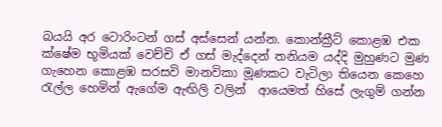බයයි අර ටොරිංටන් ගස් අස්සෙන් යන්න. කොන්ක්‍රීට් කොළඹ එක ක්ෂේම භූමියක් වෙච්චි ඒ ගස් මැද්දෙන් තනියම යද්දි මුහුණට මුණ ගැහෙන කොළඹ සරසවි මානවිකා මූණකට වැටිලා තියෙන කෙහෙ රැල්ල හෙමින් ඇගේම ඇඟිලි වලින්  ආයෙමත් හිසේ ලැගුම් ගන්න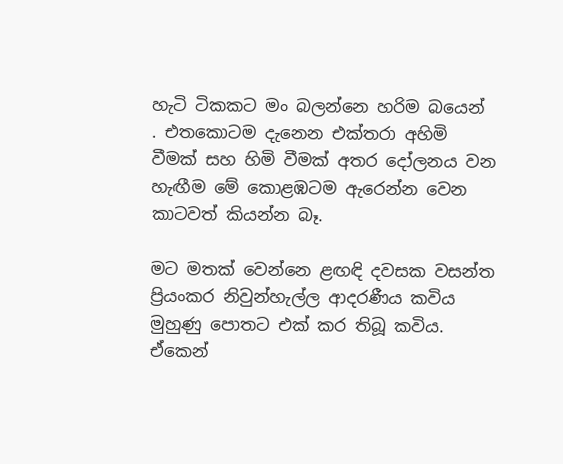හැටි ටිකකට මං බලන්නෙ හරිම බයෙන් . එතකොටම දැනෙන එක්තරා අහිමි වීමක් සහ හිමි වීමක් අතර දෝලනය වන හැඟීම මේ කොළඹටම ඇරෙන්න වෙන කාටවත් කියන්න බෑ.

මට මතක් වෙන්නෙ ළඟඳි දවසක වසන්ත ප්‍රියංකර නිවුන්හැල්ල ආදරණීය කවිය මුහුණු පොතට එක් කර තිබූ කවිය. ඒකෙන්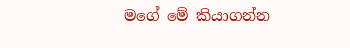මගේ මේ කියාගන්න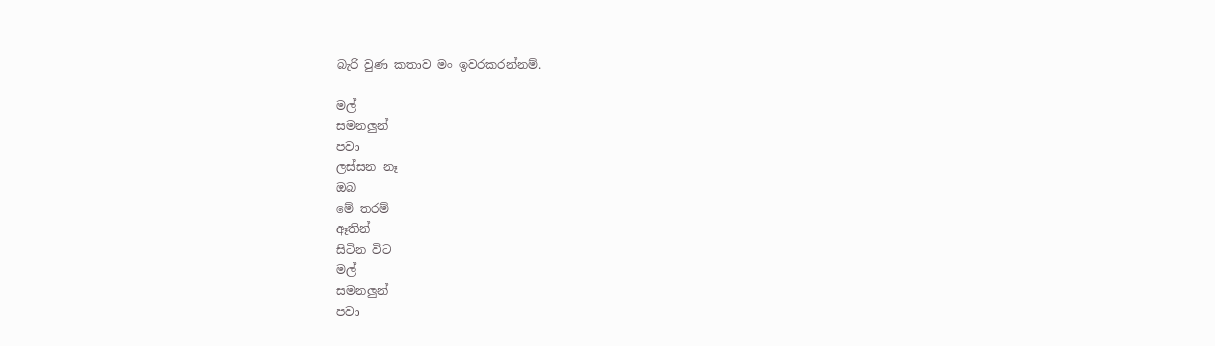බැරි වුණ කතාව මං ඉවරකරන්නම්.

මල්
සමනලුන්
පවා
ලස්සන නෑ
ඔබ
මේ තරම්
ඈතින්
සිටින විට
මල්
සමනලුන්
පවා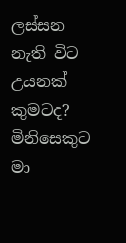ලස්සන
නැති විට
උයනක්
කුමටද?
මිනිසෙකුට
මා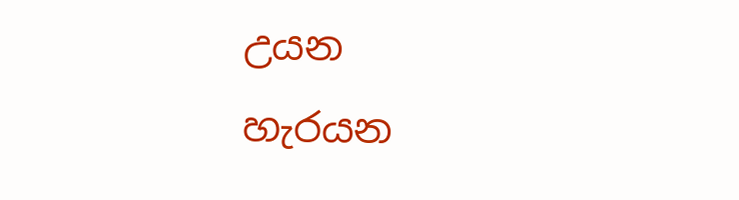උයන
හැරයන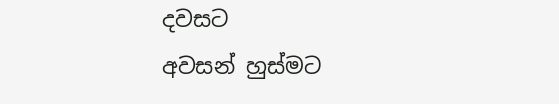දවසට
අවසන් හුස්මට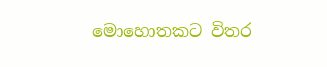මොහොතකට විතර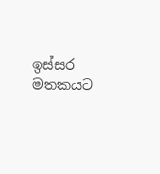ඉස්සර
මතකයට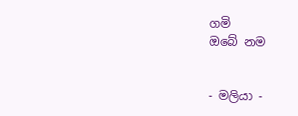ගමි
ඔබේ නම


- මලියා -